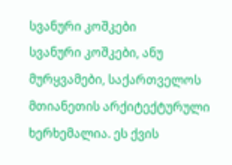სვანური კოშკები
სვანური კოშკები, ანუ მურყვამები, საქართველოს მთიანეთის არქიტექტურული ხერხემალია. ეს ქვის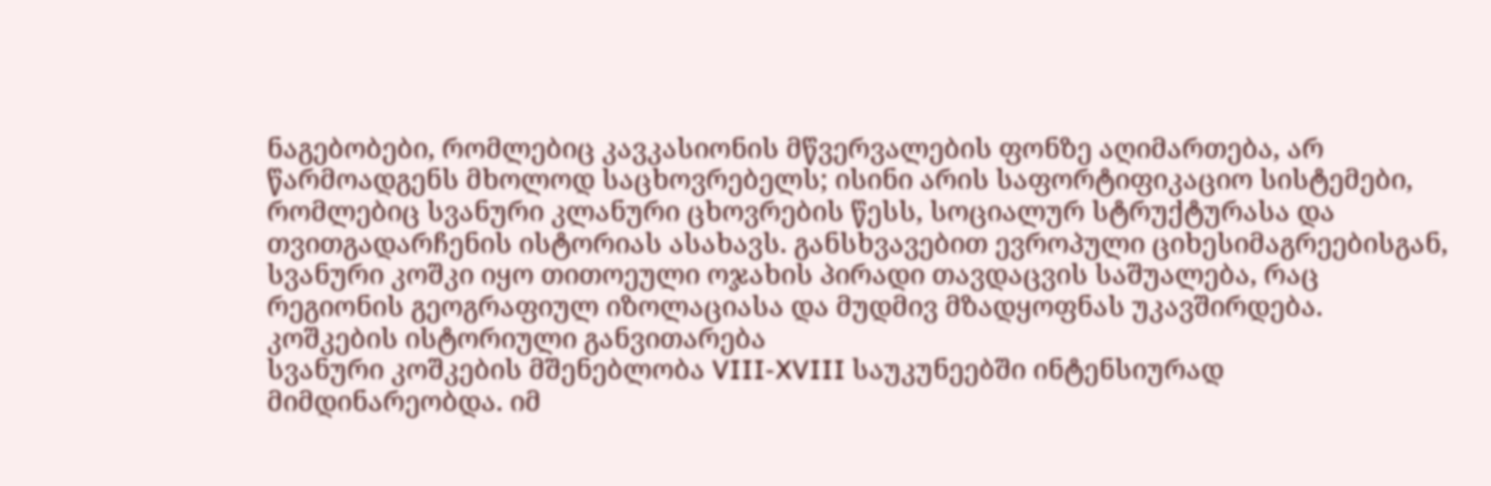ნაგებობები, რომლებიც კავკასიონის მწვერვალების ფონზე აღიმართება, არ წარმოადგენს მხოლოდ საცხოვრებელს; ისინი არის საფორტიფიკაციო სისტემები, რომლებიც სვანური კლანური ცხოვრების წესს, სოციალურ სტრუქტურასა და თვითგადარჩენის ისტორიას ასახავს. განსხვავებით ევროპული ციხესიმაგრეებისგან, სვანური კოშკი იყო თითოეული ოჯახის პირადი თავდაცვის საშუალება, რაც რეგიონის გეოგრაფიულ იზოლაციასა და მუდმივ მზადყოფნას უკავშირდება.
კოშკების ისტორიული განვითარება
სვანური კოშკების მშენებლობა VIII-XVIII საუკუნეებში ინტენსიურად მიმდინარეობდა. იმ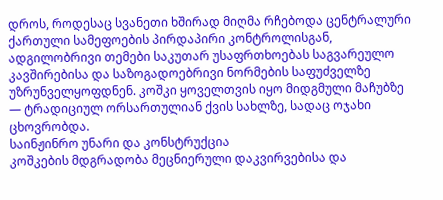დროს, როდესაც სვანეთი ხშირად მიღმა რჩებოდა ცენტრალური ქართული სამეფოების პირდაპირი კონტროლისგან, ადგილობრივი თემები საკუთარ უსაფრთხოებას საგვარეულო კავშირებისა და საზოგადოებრივი ნორმების საფუძველზე უზრუნველყოფდნენ. კოშკი ყოველთვის იყო მიდგმული მაჩუბზე — ტრადიციულ ორსართულიან ქვის სახლზე, სადაც ოჯახი ცხოვრობდა.
საინჟინრო უნარი და კონსტრუქცია
კოშკების მდგრადობა მეცნიერული დაკვირვებისა და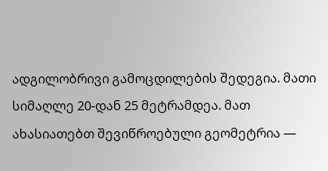ადგილობრივი გამოცდილების შედეგია. მათი სიმაღლე 20-დან 25 მეტრამდეა. მათ ახასიათებთ შევიწროებული გეომეტრია —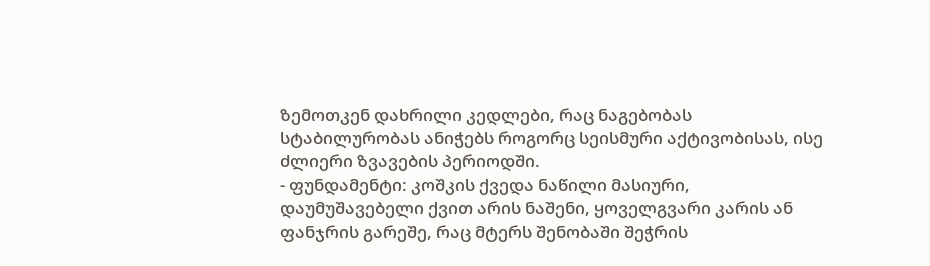ზემოთკენ დახრილი კედლები, რაც ნაგებობას სტაბილურობას ანიჭებს როგორც სეისმური აქტივობისას, ისე ძლიერი ზვავების პერიოდში.
- ფუნდამენტი: კოშკის ქვედა ნაწილი მასიური, დაუმუშავებელი ქვით არის ნაშენი, ყოველგვარი კარის ან ფანჯრის გარეშე, რაც მტერს შენობაში შეჭრის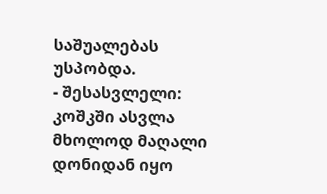საშუალებას უსპობდა.
- შესასვლელი: კოშკში ასვლა მხოლოდ მაღალი დონიდან იყო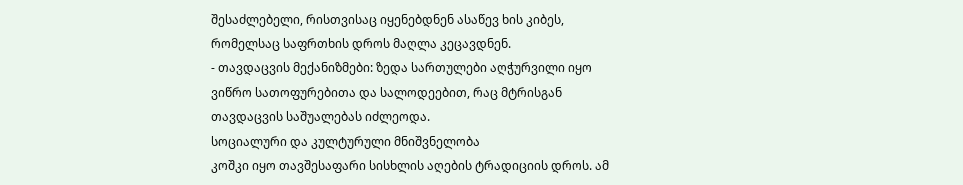შესაძლებელი, რისთვისაც იყენებდნენ ასაწევ ხის კიბეს, რომელსაც საფრთხის დროს მაღლა კეცავდნენ.
- თავდაცვის მექანიზმები: ზედა სართულები აღჭურვილი იყო ვიწრო სათოფურებითა და სალოდეებით, რაც მტრისგან თავდაცვის საშუალებას იძლეოდა.
სოციალური და კულტურული მნიშვნელობა
კოშკი იყო თავშესაფარი სისხლის აღების ტრადიციის დროს. ამ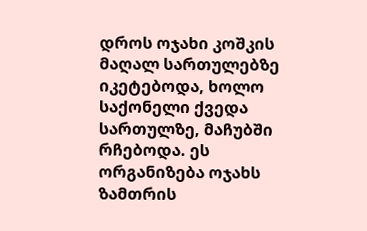დროს ოჯახი კოშკის მაღალ სართულებზე იკეტებოდა, ხოლო საქონელი ქვედა სართულზე, მაჩუბში რჩებოდა. ეს ორგანიზება ოჯახს ზამთრის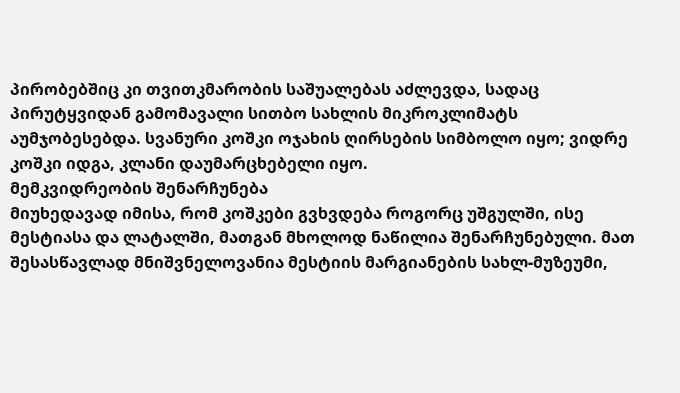პირობებშიც კი თვითკმარობის საშუალებას აძლევდა, სადაც პირუტყვიდან გამომავალი სითბო სახლის მიკროკლიმატს აუმჯობესებდა. სვანური კოშკი ოჯახის ღირსების სიმბოლო იყო; ვიდრე კოშკი იდგა, კლანი დაუმარცხებელი იყო.
მემკვიდრეობის შენარჩუნება
მიუხედავად იმისა, რომ კოშკები გვხვდება როგორც უშგულში, ისე მესტიასა და ლატალში, მათგან მხოლოდ ნაწილია შენარჩუნებული. მათ შესასწავლად მნიშვნელოვანია მესტიის მარგიანების სახლ-მუზეუმი,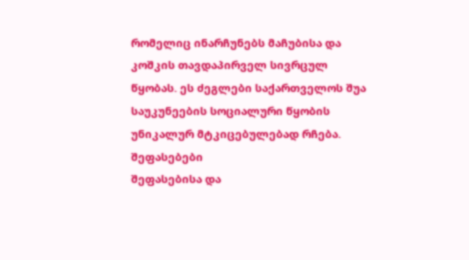რომელიც ინარჩუნებს მაჩუბისა და კოშკის თავდაპირველ სივრცულ წყობას. ეს ძეგლები საქართველოს შუა საუკუნეების სოციალური წყობის უნიკალურ მტკიცებულებად რჩება.
შეფასებები
შეფასებისა და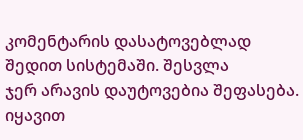კომენტარის დასატოვებლად შედით სისტემაში. შესვლა
ჯერ არავის დაუტოვებია შეფასება. იყავით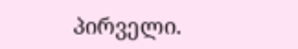პირველი.